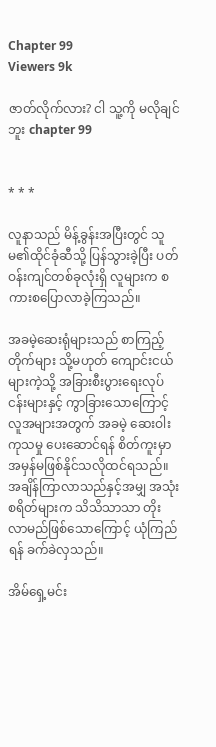Chapter 99
Viewers 9k

ဇာတ်လိုက်လား? ငါ သူ့ကို မလိုချင်ဘူး chapter 99


* * *

လူနာသည် မိန့်ခွန်းအပြီးတွင် သူမ၏ထိုင်ခုံဆီသို့ ပြန်သွားခဲ့ပြီး ပတ်ဝန်းကျင်တစ်ခုလုံးရှိ လူများက စကားစပြောလာခဲ့ကြသည်။

အခမဲ့ဆေးရုံများသည် စာကြည့်တိုက်များ သို့မဟုတ် ကျောင်းငယ်များကဲ့သို့ အခြားစီးပွားရေးလုပ်ငန်းများနှင့် ကွာခြားသောကြောင့် လူအများအတွက် အခမဲ့ ဆေးဝါးကုသမှု ပေးဆောင်ရန် စိတ်ကူးမှာ အမှန်မဖြစ်နိုင်သလိုထင်ရသည်။ အချိန်ကြာလာသည်နှင့်အမျှ အသုံးစရိတ်များက သိသိသာသာ တိုးလာမည်ဖြစ်သောကြောင့် ယုံကြည်ရန် ခက်ခဲလှသည်။

အိမ်ရှေ့မင်း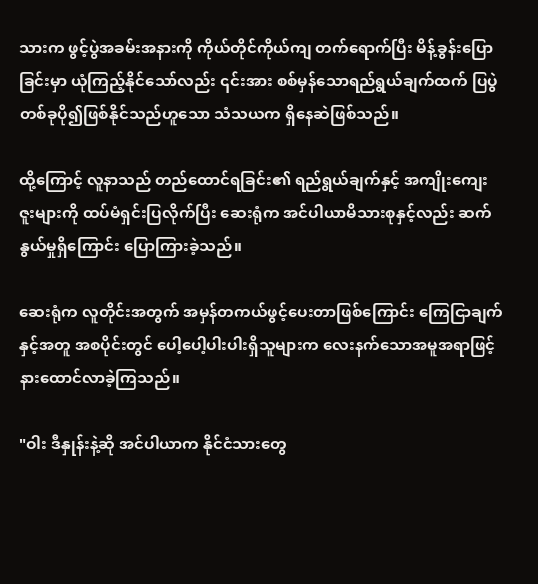သားက ဖွင့်ပွဲအခမ်းအနားကို ကိုယ်တိုင်ကိုယ်ကျ တက်ရောက်ပြီး မိန့်ခွန်းပြောခြင်းမှာ ယုံကြည့်နိုင်သော်လည်း ၎င်းအား စစ်မှန်သောရည်ရွယ်ချက်ထက် ပြပွဲတစ်ခုပို၍ဖြစ်နိုင်သည်ဟူသော သံသယက ရှိနေဆဲဖြစ်သည်။

ထို့ကြောင့် လူနာသည် တည်ထောင်ရခြင်း၏ ရည်ရွယ်ချက်နှင့် အကျိုးကျေးဇူးများကို ထပ်မံရှင်းပြလိုက်ပြီး ဆေးရုံက အင်ပါယာမိသားစုနှင့်လည်း ဆက်နွယ်မှုရှိကြောင်း ပြောကြားခဲ့သည်။

ဆေးရုံက လူတိုင်းအတွက် အမှန်တကယ်ဖွင့်ပေးတာဖြစ်ကြောင်း ကြေငြာချက်နှင့်အတူ အစပိုင်းတွင် ပေါ့ပေါ့ပါးပါးရှိသူများက လေးနက်သောအမူအရာဖြင့် နားထောင်လာခဲ့ကြသည်။

"ဝါး ဒီနှုန်းနဲ့ဆို အင်ပါယာက နိုင်ငံသားတွေ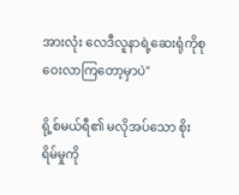အားလုံး လေဒီလူနာရဲ့ဆေးရုံကိုစုဝေးလာကြတော့မှာပဲ"

ရို့စ်မယ်ရီ၏ မလိုအပ်သော စိုးရိမ်မှုကို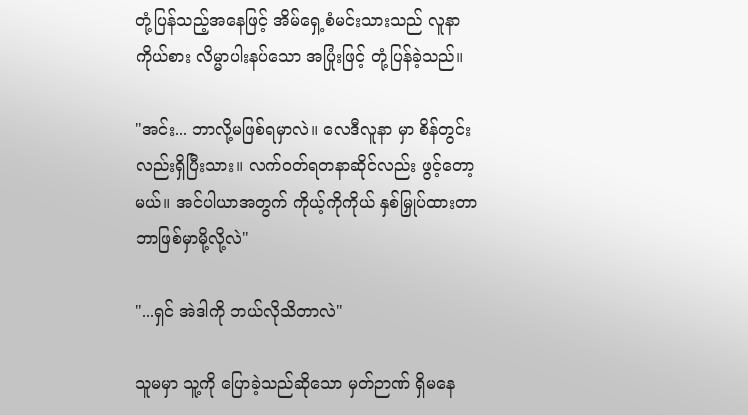တုံ့ပြန်သည့်အနေဖြင့် အိမ်ရှေ့စံမင်းသားသည် လူနာကိုယ်စား လိမ္မာပါးနပ်သော အပြုံးဖြင့် တုံ့ပြန်ခဲ့သည်။

"အင်း... ဘာလို့မဖြစ်ရမှာလဲ။ လေဒီလူနာ မှာ စိန်တွင်းလည်းရှိပြီးသား။ လက်ဝတ်ရတနာဆိုင်လည်း ဖွင့်တော့မယ်။ အင်ပါယာအတွက် ကိုယ့်ကိုကိုယ် နှစ်မြှုပ်ထားတာ ဘာဖြစ်မှာမို့လို့လဲ"

"...ရှင် အဲဒါကို ဘယ်လိုသိတာလဲ"

သူမမှာ သူ့ကို ပြောခဲ့သည်ဆိုသော မှတ်ဉာဏ် ရှိမနေ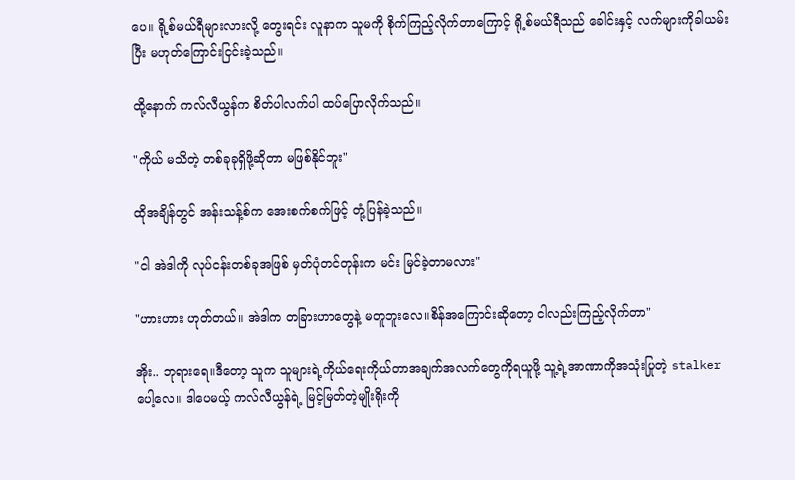ပေ။ ရို့စ်မယ်ရီများလားလို့ တွေးရင်း လူနာက သူမကို စိုက်ကြည့်လိုက်တာကြောင့် ရို့စ်မယ်ရီသည် ခေါင်းနှင့် လက်များကိုခါယမ်းပြီး မဟုတ်ကြောင်းငြင်းခဲ့သည်။

ထို့နောက် ကလ်လီယွန်က စိတ်ပါလက်ပါ ထပ်ပြောလိုက်သည်။

"ကိုယ် မသိတဲ့ တစ်ခုခုရှိဖို့ဆိုတာ မဖြစ်နိုင်ဘူး"

ထိုအချိန်တွင် အန်းသန့်စ်က အေးစက်စက်ဖြင့် တုံ့ပြန်ခဲ့သည်။

"ငါ အဲဒါကို လုပ်ငန်းတစ်ခုအဖြစ် မှတ်ပုံတင်တုန်းက မင်း မြင်ခဲ့တာမလား"

"ဟားဟား ဟုတ်တယ်။ အဲဒါက တခြားဟာတွေနဲ့ မတူဘူးလေ။စိန်အကြောင်းဆိုတော့ ငါလည်းကြည့်လိုက်တာ"

အိုး.. ဘုရားရေ။ဒီတော့ သူက သူများရဲ့ကိုယ်ရေးကိုယ်တာအချက်အလက်တွေကိုရယူဖို့ သူ့ရဲ့အာ‌ဏာကိုအသုံးပြုတဲ့ stalker ပေါ့လေ။ ဒါပေမယ့် ကလ်လီယွန်ရဲ့ မြင့်မြတ်တဲ့မျိုးရိုးကို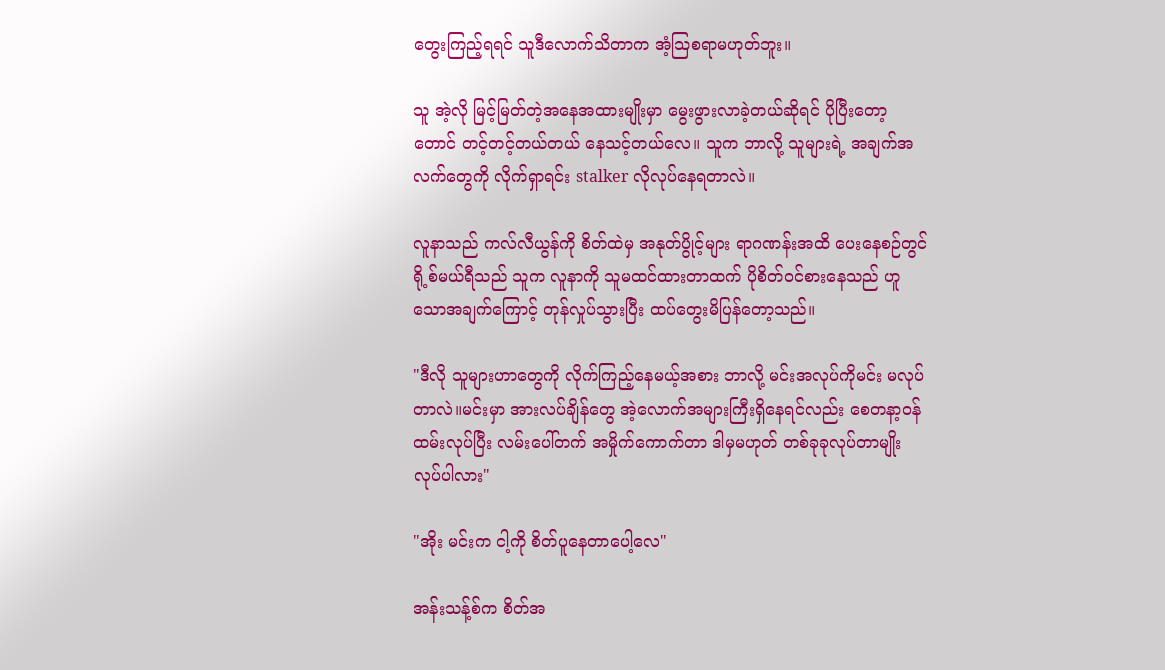တွေးကြည့်ရရင် သူဒီလောက်သိတာက အံ့သြစရာမဟုတ်ဘူး။

သူ အဲ့လို မြင့်မြတ်တဲ့အနေအထားမျိုးမှာ မွေးဖွားလာခဲ့တယ်ဆိုရင် ပိုပြီးတော့တောင် တင့်တင့်တယ်တယ် နေသင့်တယ်လေ။ သူက ဘာလို့ သူများရဲ့ အချက်အလက်တွေကို လိုက်ရှာရင်း stalker လိုလုပ်နေရတာလဲ။

လူနာသည် ကလ်လီယွန်ကို စိတ်ထဲမှ အနုတ်ပွိုင့်များ ရာဂဏန်းအထိ ပေးနေစဉ်တွင် ရို့စ်မယ်ရီသည် သူက လူနာကို သူမထင်ထားတာထက် ပိုစိတ်ဝင်စားနေသည် ဟူသောအချက်ကြောင့် တုန်လှုပ်သွားပြီး ထပ်တွေးမိပြန်တော့သည်။

"ဒီလို သူများဟာတွေကို လိုက်ကြည့်နေမယ့်အစား ဘာလို့ မင်းအလုပ်ကိုမင်း မလုပ်တာလဲ။မင်းမှာ အားလပ်ချိန်တွေ အဲ့လောက်အများကြီးရှိနေရင်လည်း စေတနာ့ဝန်ထမ်းလုပ်ပြီး လမ်းပေါ်တက် အမှိုက်ကောက်တာ ဒါမှမဟုတ် တစ်ခုခုလုပ်တာမျိုးလုပ်ပါလား"

"အိုး မင်းက ငါ့ကို စိတ်ပူနေတာပေါ့လေ"

အန်းသန့်စ်က စိတ်အ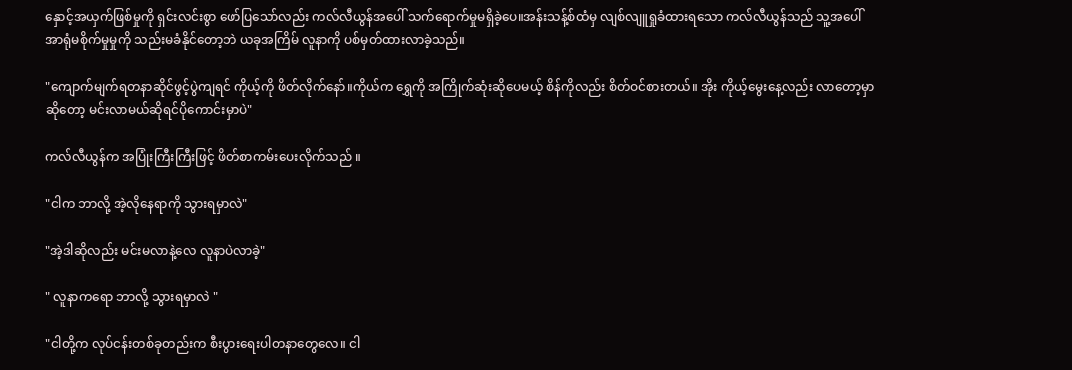နှောင့်အယှက်ဖြစ်မှုကို ရှင်းလင်းစွာ ဖော်ပြသော်လည်း ကလ်လီယွန်အပေါ် သက်ရောက်မှုမရှိခဲ့ပေ။အန်းသန့်စ်ထံမှ လျစ်လျူရှုခံထားရသော ကလ်လီယွန်သည် သူ့အပေါ်အာရုံမစိုက်မှုမှုကို သည်းမခံနိုင်တော့ဘဲ ယခုအကြိမ် လူနာကို ပစ်မှတ်ထားလာခဲ့သည်။

"ကျောက်မျက်ရတနာဆိုင်ဖွင့်ပွဲကျရင် ကိုယ့်ကို ဖိတ်လိုက်နော်။ကိုယ်က ရွှေကို အကြိုက်ဆုံးဆိုပေမယ့် စိန်ကိုလည်း စိတ်ဝင်စားတယ်။ အိုး ကိုယ့်မွေးနေ့လည်း လာတော့မှာဆိုတော့ မင်းလာမယ်ဆိုရင်ပိုကောင်းမှာပဲ"

ကလ်လီယွန်က အပြုံးကြီးကြီးဖြင့် ဖိတ်စာကမ်းပေးလိုက်သည် ။

"ငါက ဘာလို့ အဲ့လိုနေရာကို သွားရမှာလဲ"

"အဲ့ဒါဆိုလည်း မင်းမလာနဲ့လေ လူနာပဲလာခဲ့"

" လူနာကရော ဘာလို့ သွားရမှာလဲ "

"ငါတို့က လုပ်ငန်းတစ်ခုတည်းက စီးပွားရေးပါတနာတွေလေ။ ငါ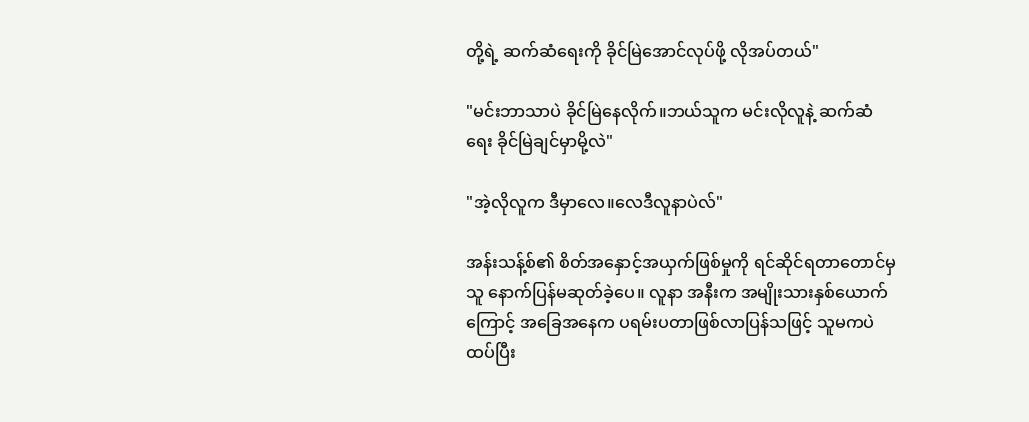တို့ရဲ့ ဆက်ဆံရေးကို ခိုင်မြဲအောင်လုပ်ဖို့ လိုအပ်တယ်"

"မင်းဘာသာပဲ ခိုင်မြဲနေလိုက်။ဘယ်သူက မင်းလိုလူနဲ့ ဆက်ဆံရေး ခိုင်မြဲချင်မှာမို့လဲ"

"အဲ့လိုလူက ဒီမှာလေ။လေဒီလူနာပဲလ်"

အန်းသန့်စ်၏ စိတ်အနှောင့်အယှက်ဖြစ်မှုကို ရင်ဆိုင်ရတာတောင်မှ သူ နောက်ပြန်မဆုတ်ခဲ့ပေ။ လူနာ အနီးက အမျိုးသားနှစ်ယောက်ကြောင့် အခြေအနေက ပရမ်းပတာဖြစ်လာပြန်သဖြင့် သူမကပဲ ထပ်ပြီး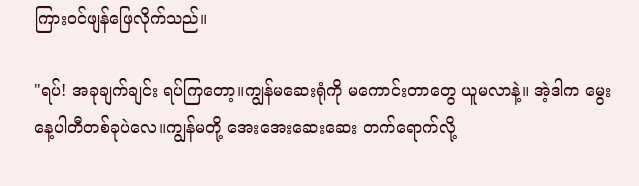ကြားဝင်ဖျန်ဖြေလိုက်သည်။

"ရပ်! အခုချက်ချင်း ရပ်ကြတော့။ကျွန်မဆေးရုံကို မကောင်းတာတွေ ယူမလာနဲ့။ အဲ့ဒါက မွေးနေ့ပါတီတစ်ခုပဲလေ။ကျွန်မတို့ အေးအေးဆေးဆေး တက်ရောက်လို့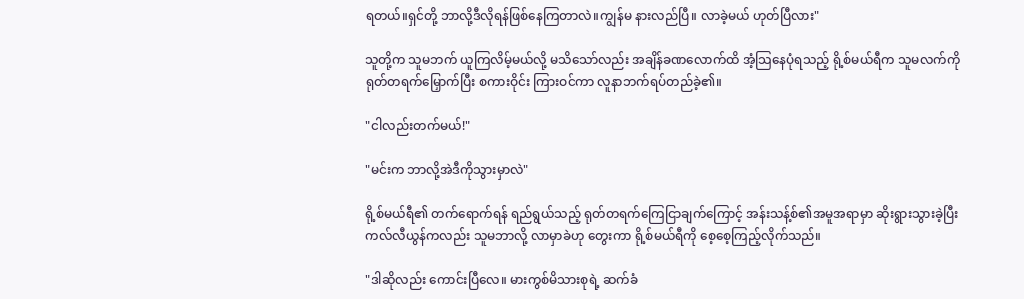ရတယ်။ရှင်တို့ ဘာလို့ဒီလိုရန်ဖြစ်နေကြတာလဲ။ကျွန်မ နားလည်ပြီ။ လာခဲ့မယ် ဟုတ်ပြီလား"

သူတို့က သူမဘက် ယူကြလိမ့်မယ်လို့ မသိသော်လည်း အချိန်ခဏလောက်ထိ အံ့သြနေပုံရသည့် ရို့စ်မယ်ရီက သူမလက်ကို ရုတ်တရက်မြှောက်ပြီး စကားဝိုင်း ကြားဝင်ကာ လူနာဘက်ရပ်တည်ခဲ့၏။

"ငါလည်းတက်မယ်!"

"မင်းက ဘာလို့အဲဒီကိုသွားမှာလဲ"

ရို့စ်မယ်ရီ၏ တက်ရောက်ရန် ရည်ရွယ်သည့် ရုတ်တရက်ကြေငြာချက်ကြောင့် အန်းသန့်စ်၏အမူအရာမှာ ဆိုးရွားသွားခဲ့ပြီး ကလ်လီယွန်ကလည်း သူမဘာလို့ လာမှာခဲဟု တွေးကာ ရို့စ်မယ်ရီကို စေ့စေ့ကြည့်လိုက်သည်။

"ဒါဆိုလည်း ကောင်းပြီလေ။ မားကွစ်မိသားစုရဲ့ ဆက်ခံ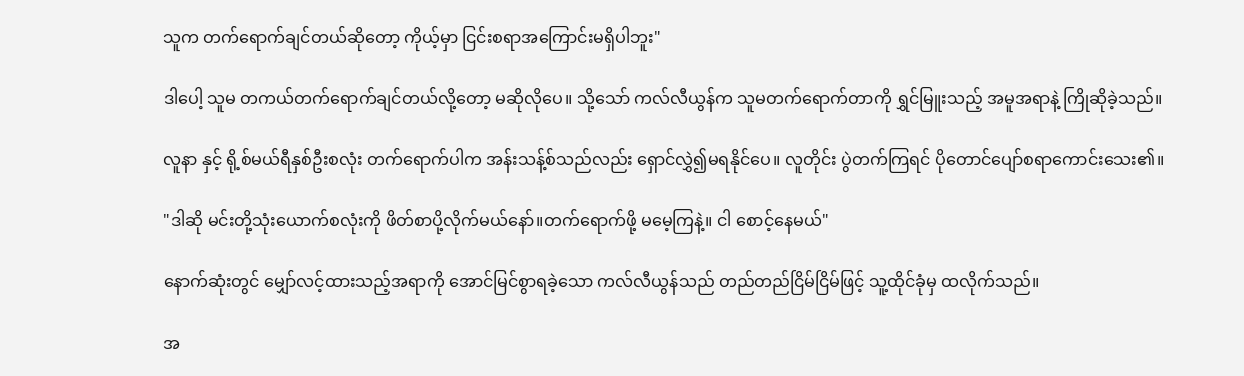သူက တက်ရောက်ချင်တယ်ဆိုတော့ ကိုယ့်မှာ ငြင်းစရာအကြောင်းမရှိပါဘူး"

ဒါပေါ့ သူမ တကယ်တက်ရောက်ချင်တယ်လို့တော့ မဆိုလိုပေ။ သို့သော် ကလ်လီယွန်က သူမတက်ရောက်တာကို ရွှင်မြူးသည့် အမူအရာနဲ့ ကြိုဆိုခဲ့သည်။

လူနာ နှင့် ရို့စ်မယ်ရီနှစ်ဦးစလုံး တက်ရောက်ပါက အန်းသန့်စ်သည်လည်း ရှောင်လွှဲ၍မရနိုင်ပေ။ လူတိုင်း ပွဲတက်ကြရင် ပိုတောင်ပျော်စရာကောင်းသေး၏။

"ဒါဆို မင်းတို့သုံးယောက်စလုံးကို ဖိတ်စာပို့လိုက်မယ်နော်။တက်ရောက်ဖို့ မမေ့ကြနဲ့။ ငါ စောင့်နေမယ်"

နောက်ဆုံးတွင် မျှော်လင့်ထားသည့်အရာကို အောင်မြင်စွာရခဲ့သော ကလ်လီယွန်သည် တည်တည်ငြိမ်ငြိမ်ဖြင့် သူ့ထိုင်ခုံမှ ထလိုက်သည်။

အ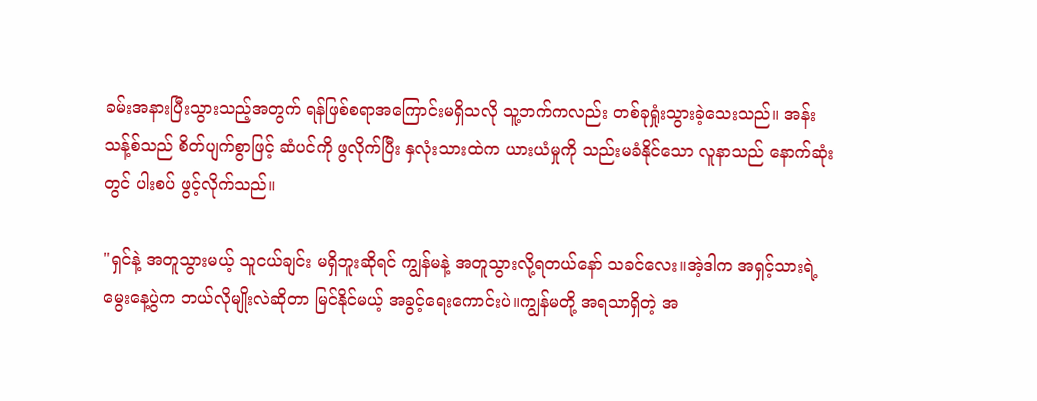ခမ်းအနားပြီးသွားသည့်အတွက် ရန်ဖြစ်စရာအကြောင်းမရှိသလို သူ့ဘက်ကလည်း တစ်ခုရှုံးသွားခဲ့သေးသည်။ အန်းသန့်စ်သည် စိတ်ပျက်စွာဖြင့် ဆံပင်ကို ဖွလိုက်ပြီး နှလုံးသားထဲက ယားယံမှုကို သည်းမခံနိုင်သော လူနာသည် နောက်ဆုံးတွင် ပါးစပ် ဖွင့်လိုက်သည်။

"ရှင်နဲ့ အတူသွားမယ့် သူငယ်ချင်း မရှိဘူးဆိုရင် ကျွန်မနဲ့ အတူသွားလို့ရတယ်နော် သခင်လေး။အဲ့ဒါက အရှင့်သားရဲ့ မွေးနေ့ပွဲက ဘယ်လိုမျိုးလဲဆိုတာ မြင်နိုင်မယ့် အခွင့်ရေးကောင်းပဲ။ကျွန်မတို့ အရသာရှိတဲ့ အ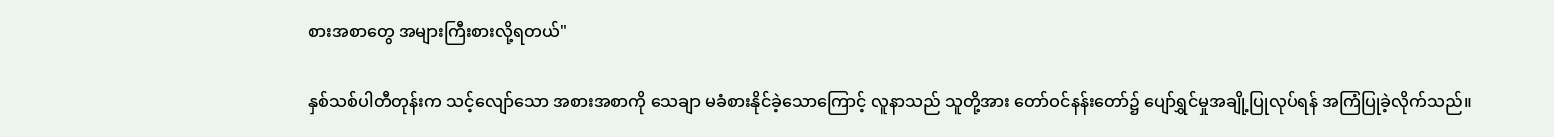စားအစာတွေ အများကြီးစားလို့ရတယ်"

နှစ်သစ်ပါတီတုန်းက သင့်လျော်သော အစားအစာကို သေချာ မခံစားနိုင်ခဲ့သောကြောင့် လူနာသည် သူတို့အား တော်ဝင်နန်းတော်၌ ပျော်ရွှင်မှုအချို့ပြုလုပ်ရန် အကြံပြုခဲ့လိုက်သည်။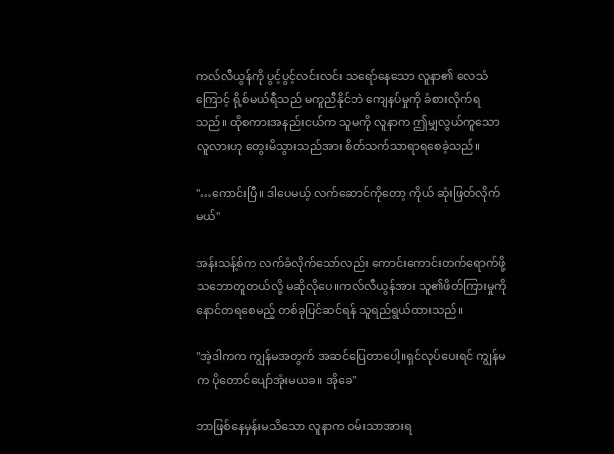ကလ်လီယွန်ကို ပွင့်ပွင့်လင်းလင်း သရော်နေသော လူနာ၏ လေသံကြောင့် ရို့စ်မယ်ရီသည် မကူညီနိုင်ဘဲ ကျေနပ်မှုကို ခံစားလိုက်ရသည်။ ထိုစကားအနည်းငယ်က သူမကို လူနာက ဤမျှလွယ်ကူသောလူလားဟု တွေးမိသွားသည်အား စိတ်သက်သာရာရစေခဲ့သည်။

"…ကောင်းပြီ။ ဒါပေမယ့် လက်ဆောင်ကိုတော့ ကိုယ် ဆုံးဖြတ်လိုက်မယ်"

အန်းသန့်စ်က လက်ခံလိုက်သော်လည်း ကောင်းကောင်းတက်ရောက်ဖို့ သဘောတူတယ်လို့ မဆိုလိုပေ။ကလ်လီယွန်အား သူ၏ဖိတ်ကြားမှုကို နောင်တရစေမည့် တစ်ခုပြင်ဆင်ရန် သူရည်ရွယ်ထားသည်။

"အဲ့ဒါကက ကျွန်မအတွက် အဆင်ပြေတာပေါ့။ရှင်လုပ်ပေးရင် ကျွန်မက ပိုတောင်ပျော်အုံးမယခ။ အိုခေ"

ဘာဖြစ်နေမှန်းမသိသော လူနာက ဝမ်းသာအားရ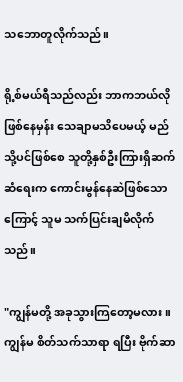သဘောတူလိုက်သည်။

ရို့စ်မယ်ရီသည်လည်း ဘာကဘယ်လိုဖြစ်နေမှန်း သေချာမသိပေမယ့် မည်သို့ပင်ဖြစ်စေ သူတို့နှစ်ဦးကြားရှိဆက်ဆံရေးက ကောင်းမွန်နေဆဲဖြစ်သောကြောင့် သူမ သက်ပြင်းချမိလိုက်သည်။

"ကျွန်မတို့ အခုသွားကြတော့မလား။ကျွန်မ စိတ်သက်သာရာ ရပြီး ဗိုက်ဆာ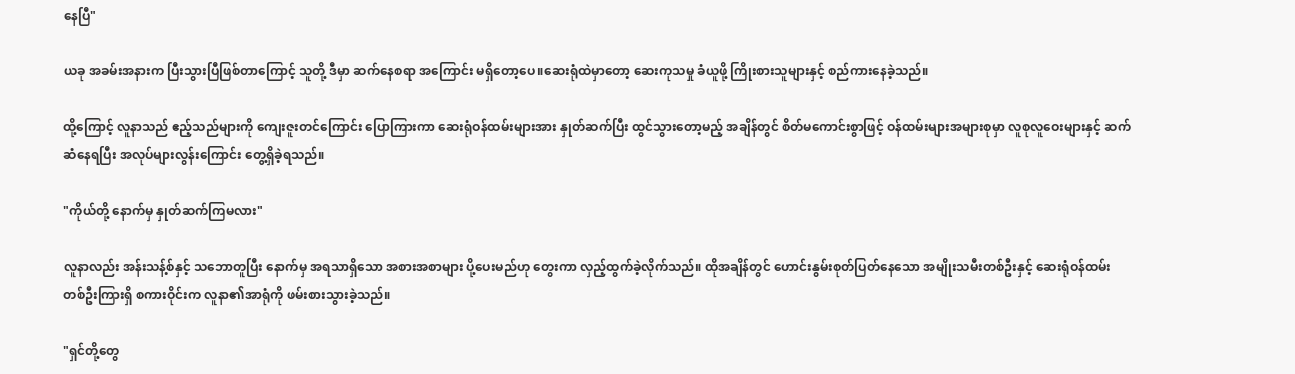နေပြီ"

ယခု အခမ်းအနားက ပြီးသွားပြီဖြစ်တာကြောင့် သူတို့ ဒီမှာ ဆက်နေစရာ အကြောင်း မရှိတော့ပေ။ဆေးရုံထဲမှာတော့ ဆေးကုသမှု ခံယူဖို့ ကြိုးစားသူများနှင့် စည်ကားနေခဲ့သည်။

ထို့ကြောင့် လူနာသည် ဧည့်သည်များကို ကျေးဇူးတင်ကြောင်း ပြောကြားကာ ဆေးရုံဝန်ထမ်းများအား နှုတ်ဆက်ပြီး ထွင်သွားတော့မည့် အချိန်တွင် စိတ်မကောင်းစွာဖြင့် ဝန်ထမ်းများအများစုမှာ လူစုလူဝေးများနှင့် ဆက်ဆံနေရပြီး အလုပ်များလွန်းကြောင်း တွေ့ရှိခဲ့ရသည်။

"ကိုယ်တို့ နောက်မှ နှုတ်ဆက်ကြမလား"

လူနာလည်း အန်းသန့်စ်နှင့် သဘောတူပြီး နောက်မှ အရသာရှိသော အစားအစာများ ပို့ပေးမည်ဟု တွေးကာ လှည့်ထွက်ခဲ့လိုက်သည်။ ထိုအချိန်တွင် ဟောင်းနွမ်းစုတ်ပြတ်နေသော အမျိုးသမီးတစ်ဦးနှင့် ဆေးရုံဝန်ထမ်းတစ်ဦးကြားရှိ စကားဝိုင်းက လူနာ၏အာရုံကို ဖမ်းစားသွားခဲ့သည်။

"ရှင်တို့တွေ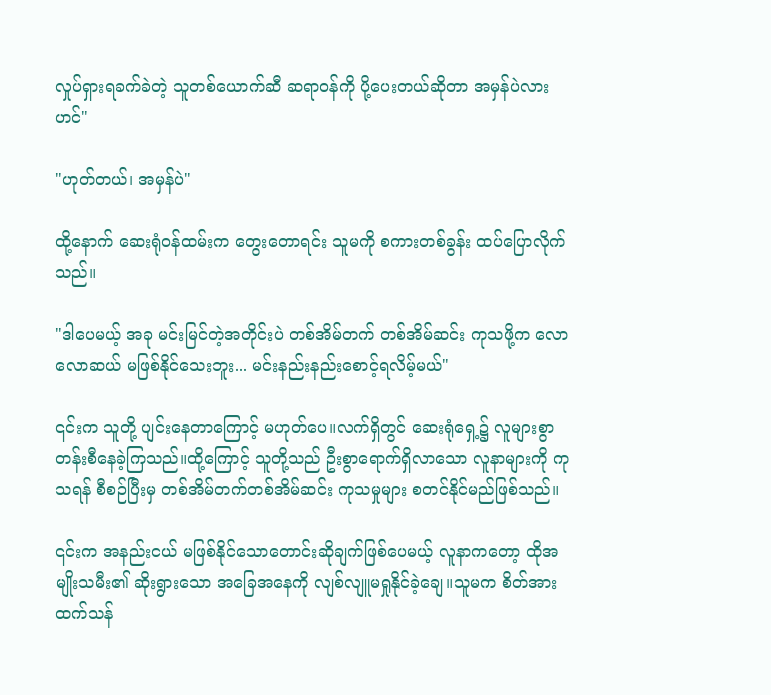လှုပ်ရှားရခက်ခဲတဲ့ သူတစ်ယောက်ဆီ ဆရာဝန်ကို ပို့ပေးတယ်ဆိုတာ အမှန်ပဲလားဟင်"

"ဟုတ်တယ်၊ အမှန်ပဲ"

ထို့နောက် ဆေးရုံဝန်ထမ်းက တွေးတောရင်း သူမကို စကားတစ်ခွန်း ထပ်ပြောလိုက်သည်။

"ဒါပေမယ့် အခု မင်းမြင်တဲ့အတိုင်းပဲ တစ်အိမ်တက် တစ်အိမ်ဆင်း ကုသဖို့က လောလောဆယ် မဖြစ်နိုင်သေးဘူး... မင်းနည်းနည်းစောင့်ရလိမ့်မယ်"

၎င်းက သူတို့ ပျင်းနေတာကြောင့် မဟုတ်ပေ။လက်ရှိတွင် ဆေးရုံရှေ့၌ လူများစွာ တန်းစီနေခဲ့ကြသည်။ထို့ကြောင့် သူတို့သည် ဦးစွာရောက်ရှိလာသော လူနာများကို ကုသရန် စီစဉ်ပြီးမှ တစ်အိမ်တက်တစ်အိမ်ဆင်း ကုသမှုများ စတင်နိုင်မည်ဖြစ်သည်။

၎င်းက အနည်းငယ် မဖြစ်နိုင်သောတောင်းဆိုချက်ဖြစ်ပေမယ့် လူနာကတော့ ထိုအမျိုးသမီး၏ ဆိုးရွားသော အခြေအနေကို လျစ်လျူမရှုနိုင်ခဲ့ချေ။သူမက စိတ်အားထက်သန်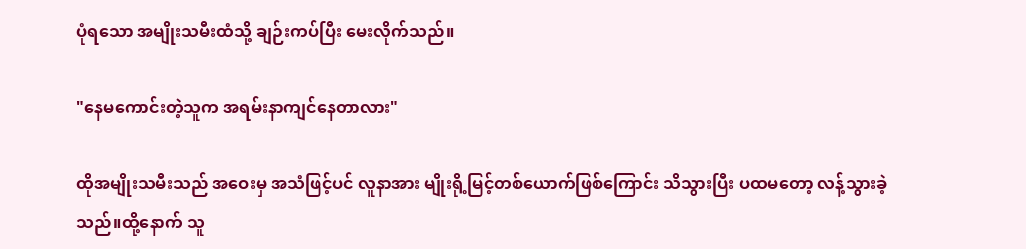ပုံရသော အမျိုးသမီးထံသို့ ချဉ်းကပ်ပြီး မေးလိုက်သည်။

"နေမကောင်းတဲ့သူက အရမ်းနာကျင်နေတာလား"

ထိုအမျိုးသမီးသည် အဝေးမှ အသံဖြင့်ပင် လူနာအား မျိုးရို့မြင့်တစ်ယောက်ဖြစ်ကြောင်း သိသွားပြီး ပထမတော့ လန့်သွားခဲ့သည်။ထို့နောက် သူ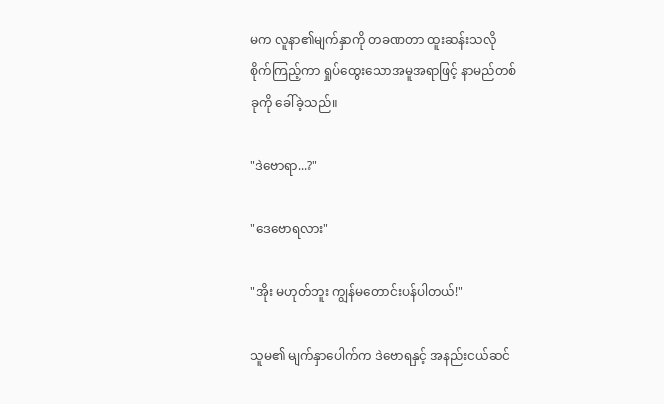မက လူနာ၏မျက်နှာကို တခဏတာ ထူးဆန်းသလို စိုက်ကြည့်ကာ ရှုပ်ထွေးသောအမူအရာဖြင့် နာမည်တစ်ခုကို ခေါ်ခဲ့သည်။

"ဒဲဗောရာ...?"

"ဒေဗောရလား"

"အိုး မဟုတ်ဘူး ကျွန်မတောင်းပန်ပါတယ်!"

သူမ၏ မျက်နှာပေါက်က ဒဲဗောရနှင့် အနည်းငယ်ဆင်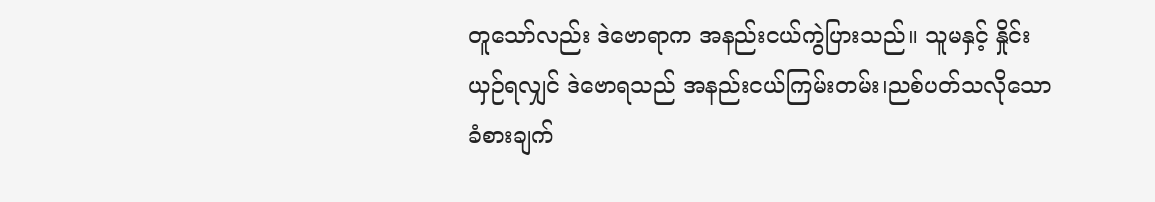တူသော်လည်း ဒဲဗောရာက အနည်းငယ်ကွဲပြားသည်။ သူမနှင့် နှိုင်းယှဉ်ရလျှင် ဒဲဗောရသည် အနည်းငယ်ကြမ်းတမ်း၊ညစ်ပတ်သလိုသော ခံစားချက်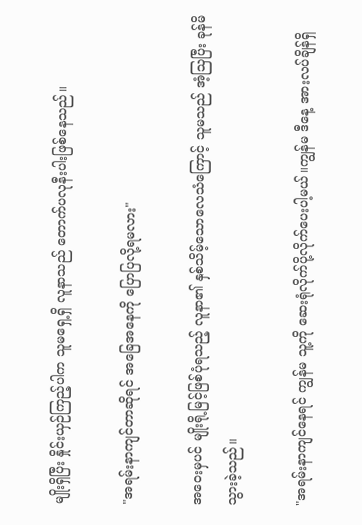မျိုးရှိပြီး နှိုင်းယှဉ်ကြည့်ပါက သူမရှေ့ရှိ လူနာသည် တောက်ပလုနီးပါးဖြစ်နေသည်။

"အရမ်းနာကျင်တာဆိုရင် အခြေအနေကို ပြောပြလို့ရမလား"

အဝေးမှပင် မျိုးရို့မြင့်ဖြစ်ပုံရသည့် လူနာ၏ နှစ်သိမ့်သောလေသံကြောင့် သူမသည် အံ့သြပြီး ခုန်မိသွားခဲ့သည်။

"အရမ်းနာကျင်နေရင် ကျွန်မ သူ့ကို ဆေးရုံလိုက်ပို့လိုက်ပေးပါ့မယ်။ကျွန်မ ဒီနေ့ အားလပ်ချိန်ရှိ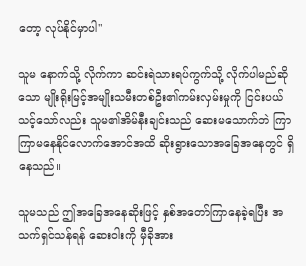တော့ လုပ်နိုင်မှာပါ"

သူမ နောက်သို့ လိုက်ကာ ဆင်းရဲသားရပ်ကွက်သို့ လိုက်ပါမည်ဆိုသော မျိုးရိုးမြင့်အမျိုးသမီးတစ်ဦး၏ကမ်းလှမ်းမှုကို ငြင်းပယ်သင့်သော်လည်း သူမ၏အိမ်နီးချင်းသည် ဆေးမသောက်ဘဲ ကြာကြာမနေနိုင်လောက်အောင်အထိ ဆိုးရွားသောအခြေအနေတွင် ရှိနေသည်။

သူမသည် ဤအခြေအနေဆိုးဖြင့် နှစ်အတော်ကြာနေခဲ့ရပြီး အသက်ရှင်သန်ရန် ဆေးဝါးကို မှီခိုအား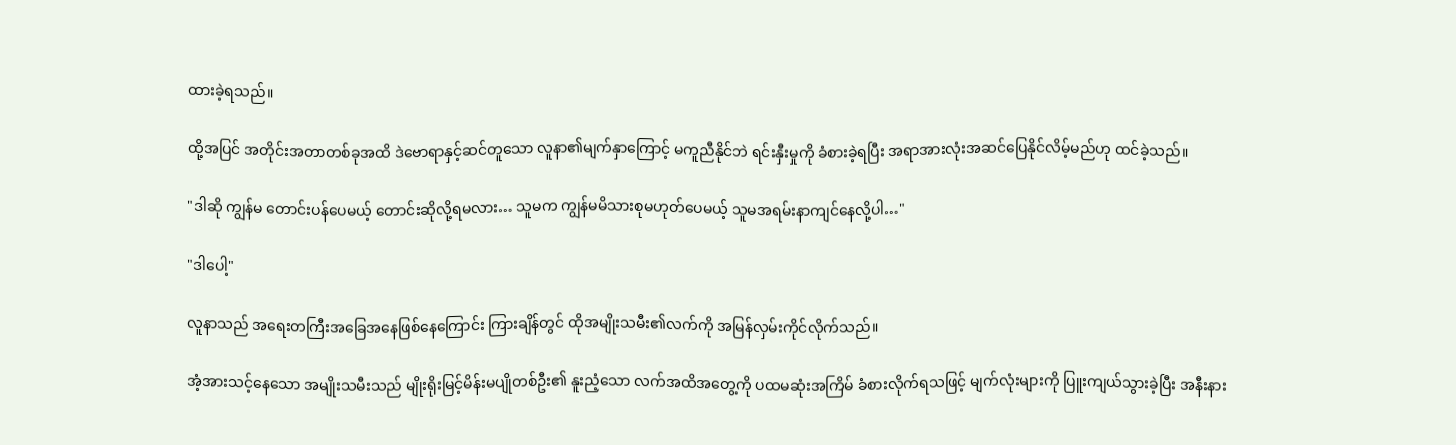ထားခဲ့ရသည်။

ထို့အပြင် အတိုင်းအတာတစ်ခုအထိ ဒဲဗောရာနှင့်ဆင်တူသော လူနာ၏မျက်နှာကြောင့် မကူညီနိုင်ဘဲ ရင်းနှီးမှုကို ခံစားခဲ့ရပြီး အရာအားလုံးအဆင်ပြေနိုင်လိမ့်မည်ဟု ထင်ခဲ့သည်။

"ဒါဆို ကျွန်မ တောင်းပန်ပေမယ့် တောင်းဆိုလို့ရမလား… သူမက ကျွန်မမိသားစုမဟုတ်ပေမယ့် သူမအရမ်းနာကျင်နေလို့ပါ…"

"ဒါပေါ့"

လူနာသည် အရေးတကြီးအခြေအနေဖြစ်နေကြောင်း ကြားချိန်တွင် ထိုအမျိုးသမီး၏လက်ကို အမြန်လှမ်းကိုင်လိုက်သည်။

အံ့အားသင့်နေသော အမျိုးသမီးသည် မျိုးရိုးမြင့်မိန်းမပျိုတစ်ဦး၏ နူးညံ့သော လက်အထိအတွေ့ကို ပထမဆုံးအကြိမ် ခံစားလိုက်ရသဖြင့် မျက်လုံးများကို ပြူးကျယ်သွားခဲ့ပြီး အနီးနား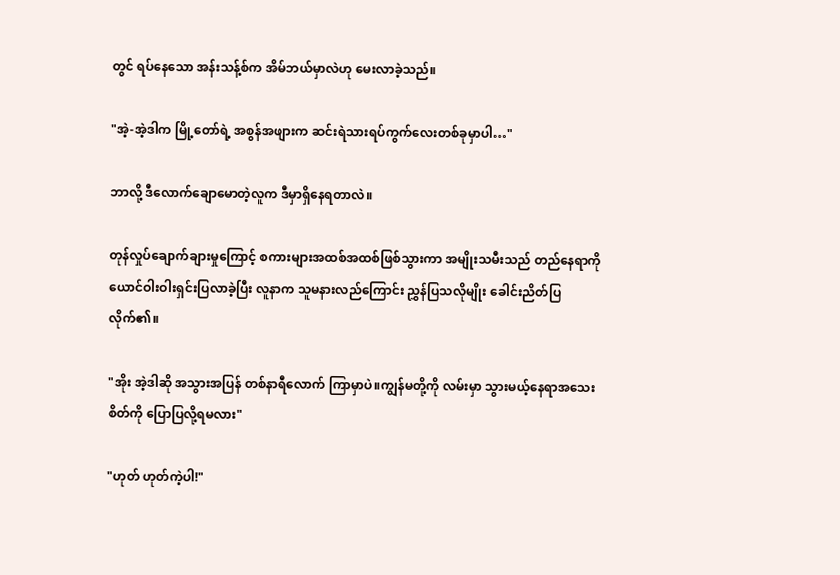တွင် ရပ်နေသော အန်းသန့်စ်က အိမ်ဘယ်မှာလဲဟု မေးလာခဲ့သည်။

"အဲ့-အဲ့ဒါက မြို့တော်ရဲ့ အစွန်အဖျားက ဆင်းရဲသားရပ်ကွက်လေးတစ်ခုမှာပါ…"

ဘာလို့ ဒီလောက်ချောမောတဲ့လူက ဒီမှာရှိနေရတာလဲ။

တုန်လှုပ်ချောက်ချားမှုကြောင့် စကားများအထစ်အထစ်ဖြစ်သွားကာ အမျိုးသမီးသည် တည်နေရာကို ယောင်ဝါးဝါးရှင်းပြလာခဲ့ပြီး လူနာက သူမနားလည်ကြောင်း ညွှန်ပြသလိုမျိုး ခေါင်းညိတ်ပြလိုက်၏။

"အိုး အဲ့ဒါဆို အသွားအပြန် တစ်နာရီလောက် ကြာမှာပဲ။ကျွန်မတို့ကို လမ်းမှာ သွားမယ့်နေရာအသေးစိတ်ကို ပြောပြလို့ရမလား"

"ဟုတ် ဟုတ်ကဲ့ပါ!"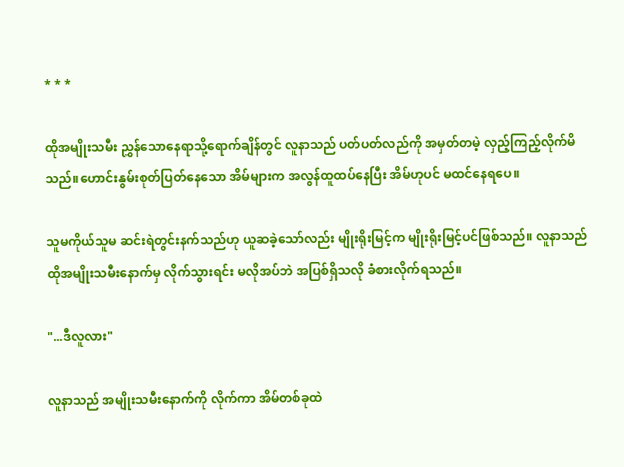* * *

ထိုအမျိုးသမီး ညွှန်သောနေရာသို့ရောက်ချိန်တွင် လူနာသည် ပတ်ပတ်လည်ကို အမှတ်တမဲ့ လှည့်ကြည့်လိုက်မိသည်။ဟောင်းနွမ်းစုတ်ပြတ်နေသော အိမ်များက အလွန်ထူထပ်နေပြီး အိမ်ဟုပင် မထင်နေရပေ။

သူမကိုယ်သူမ ဆင်းရဲတွင်းနက်သည်ဟု ယူဆခဲ့သော်လည်း မျိုးရိုးမြင့်က မျိုးရိုးမြင့်ပင်ဖြစ်သည်။ လူနာသည် ထိုအမျိုးသမီးနောက်မှ လိုက်သွားရင်း မလိုအပ်ဘဲ အပြစ်ရှိသလို ခံစားလိုက်ရသည်။

"...ဒီလူလား"

လူနာသည် အမျိုးသမီးနောက်ကို လိုက်ကာ အိမ်တစ်ခုထဲ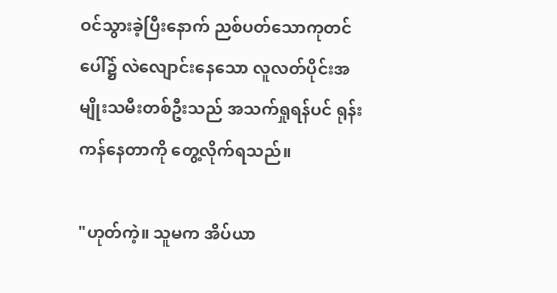ဝင်သွားခဲ့ပြီးနောက် ညစ်ပတ်သောကုတင်ပေါ်၌ လဲလျောင်းနေသော လူလတ်ပိုင်းအမျိုးသမီးတစ်ဦးသည် အသက်ရှုရန်ပင် ရုန်းကန်နေတာကို တွေ့လိုက်ရသည်။

"ဟုတ်ကဲ့။ သူမက အိပ်ယာ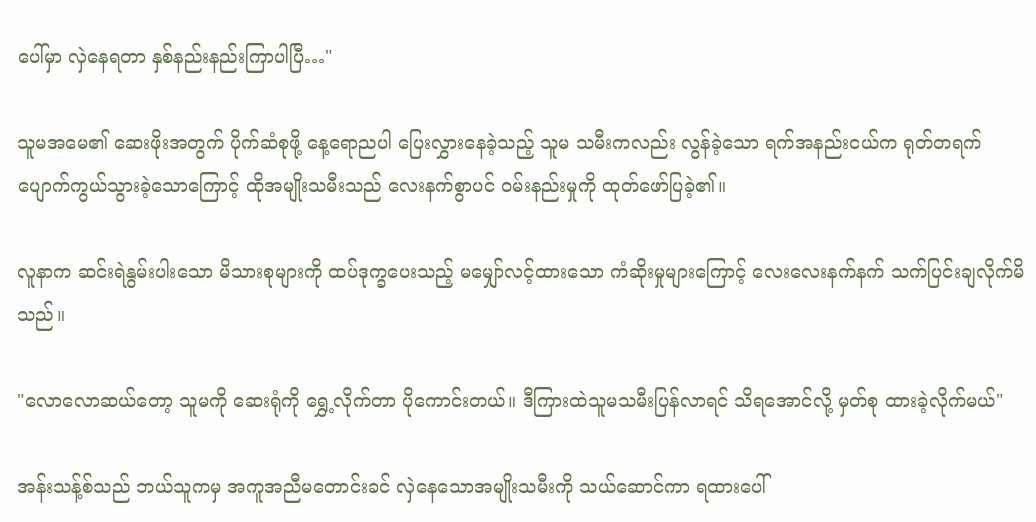ပေါ်မှာ လှဲနေရတာ နှစ်နည်းနည်းကြာပါပြီ…"

သူမအမေ၏ ဆေးဖိုးအတွက် ပိုက်ဆံစုဖို့ နေ့ရောညပါ ပြေးလွှားနေခဲ့သည့် သူမ သမီးကလည်း လွန်ခဲ့သော ရက်အနည်းငယ်က ရုတ်တရက် ပျောက်ကွယ်သွားခဲ့သောကြောင့် ထိုအမျိုးသမီးသည် လေးနက်စွာပင် ဝမ်းနည်းမှုကို ထုတ်ဖော်ပြခဲ့၏။

လူနာက ဆင်းရဲနွမ်းပါးသော မိသားစုများကို ထပ်ဒုက္ခပေးသည့် မမျှော်လင့်ထားသော ကံဆိုးမှုများကြောင့် လေးလေးနက်နက် သက်ပြင်းချလိုက်မိသည်။

"လောလောဆယ်တော့ သူမကို ဆေးရုံကို ရွှေ့လိုက်တာ ပိုကောင်းတယ်။ ဒီကြားထဲသူမသမီးပြန်လာရင် သိရအောင်လို့ မှတ်စု ထားခဲ့လိုက်မယ်"

အန်းသန့်စ်သည် ဘယ်သူကမှ အကူအညီမတောင်းခင် လှဲနေသောအမျိုးသမီးကို သယ်ဆောင်ကာ ရထားပေါ်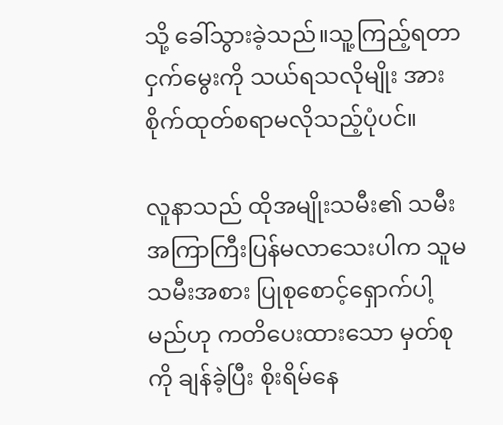သို့ ခေါ်သွားခဲ့သည်။သူ့ကြည့်ရတာ ငှက်‌မွေးကို သယ်ရသလိုမျိုး အားစိုက်ထုတ်စရာမလိုသည့်ပုံပင်။

လူနာသည် ထိုအမျိုးသမီး၏ သမီး အကြာကြီးပြန်မလာသေးပါက သူမ သမီးအစား ပြုစုစောင့်ရှောက်ပါ့မည်ဟု ကတိပေးထားသော မှတ်စုကို ချန်ခဲ့ပြီး စိုးရိမ်နေ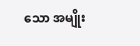သော အမျိုး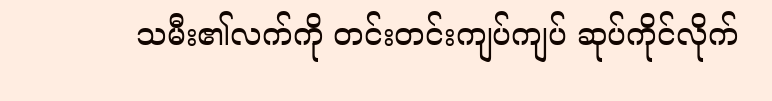သမီး၏လက်ကို တင်းတင်းကျပ်ကျပ် ဆုပ်ကိုင်လိုက်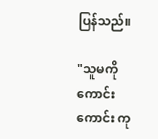ပြန်သည်။

"သူမကို ကောင်းကောင်း ကု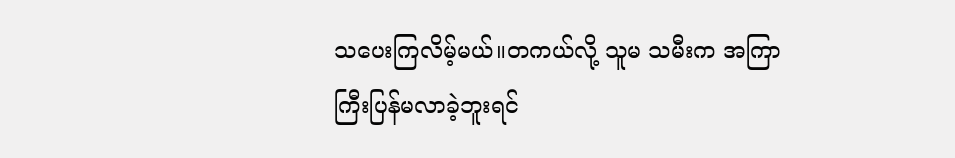သပေးကြလိမ့်မယ်။တကယ်လို့ သူမ သမီးက အကြာကြီးပြန်မလာခဲ့ဘူးရင်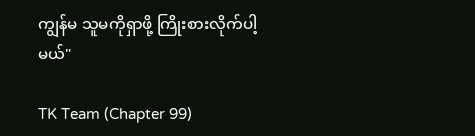ကျွန်မ သူမကိုရှာဖို့ ကြိုးစားလိုက်ပါ့မယ်"

TK Team (Chapter 99)